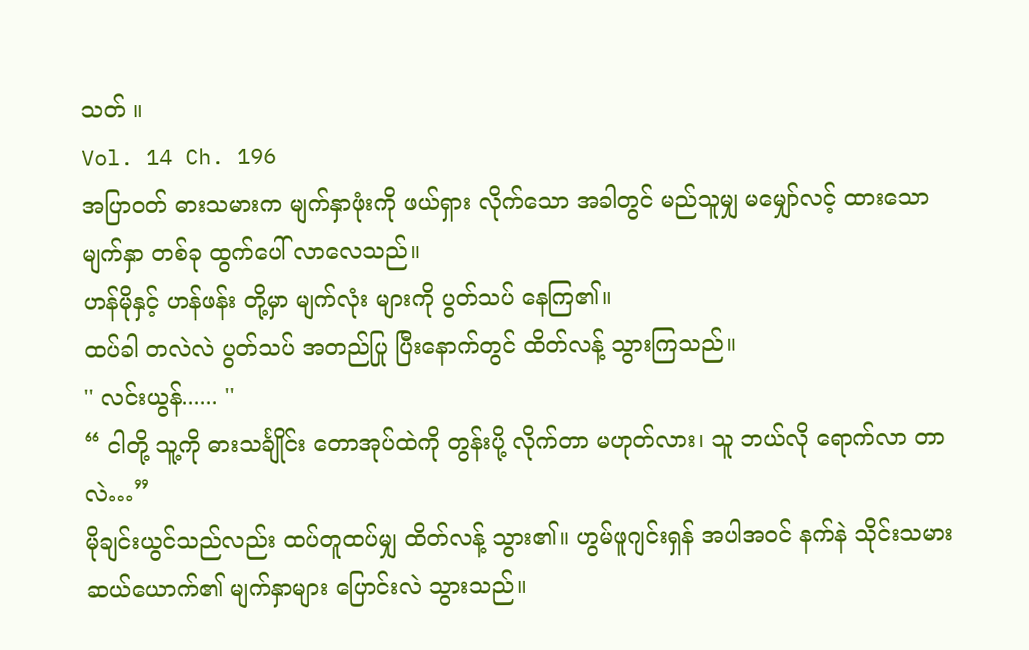သတ် ။
Vol. 14 Ch. 196
အပြာဝတ် ဓားသမားက မျက်နှာဖုံးကို ဖယ်ရှား လိုက်သော အခါတွင် မည်သူမျှ မမျှော်လင့် ထားသော မျက်နှာ တစ်ခု ထွက်ပေါ် လာလေသည်။
ဟန်မိုနှင့် ဟန်ဖန်း တို့မှာ မျက်လုံး များကို ပွတ်သပ် နေကြ၏။
ထပ်ခါ တလဲလဲ ပွတ်သပ် အတည်ပြု ပြီးနောက်တွင် ထိတ်လန့် သွားကြသည်။
'' လင်းယွန်...... ''
“ ငါတို့ သူ့ကို ဓားသင်္ချိုင်း တောအုပ်ထဲကို တွန်းပို့ လိုက်တာ မဟုတ်လား၊ သူ ဘယ်လို ရောက်လာ တာလဲ…”
မိုချင်းယွင်သည်လည်း ထပ်တူထပ်မျှ ထိတ်လန့် သွား၏။ ဟွမ်ဖူဂျင်းရှန် အပါအဝင် နက်နဲ သိုင်းသမား ဆယ်ယောက်၏ မျက်နှာများ ပြောင်းလဲ သွားသည်။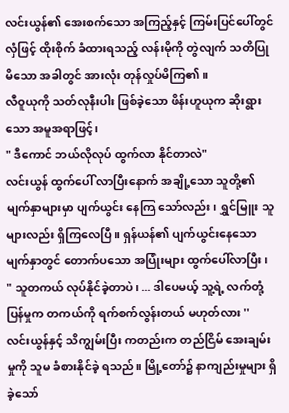လင်းယွန်၏ အေးစက်သော အကြည့်နှင့် ကြမ်းပြင်ပေါ်တွင် လှံဖြင့် ထိုးစိုက် ခံထားရသည့် လန်းမိုကို တွဲလျက် သတိပြုမိသော အခါတွင် အားလုံး တုန်လှုပ်မိကြ၏။
လီဝူယုကို သတ်လုနီးပါး ဖြစ်ခဲ့သော ဖိန်းဟူယုက ဆိုးရွားသော အမူအရာဖြင့်၊
" ဒီကောင် ဘယ်လိုလုပ် ထွက်လာ နိုင်တာလဲ"
လင်းယွန် ထွက်ပေါ် လာပြီးနောက် အချို့သော သူတို့၏ မျက်နှာများမှာ ပျက်ယွင်း နေကြ သော်လည်း၊ ရွှင်မြူး သူများလည်း ရှိကြလေပြီ။ ရှန်ယန်၏ ပျက်ယွင်းနေသော မျက်နှာတွင် တောက်ပသော အပြုံးများ ထွက်ပေါ်လာပြီး၊
" သူတကယ် လုပ်နိုင်ခဲ့တာပဲ၊ ... ဒါပေမယ့် သူ့ရဲ့ လက်တုံ့ပြန်မှုက တကယ်ကို ရက်စက်လွန်းတယ် မဟုတ်လား ''
လင်းယွန်နှင့် သိကျွမ်းပြီး ကတည်းက တည်ငြိမ် အေးချမ်းမှုကို သူမ ခံစားနိုင်ခဲ့ ရသည်။ မြို့တော်၌ နာကျည်းမှုများ ရှိခဲ့သော်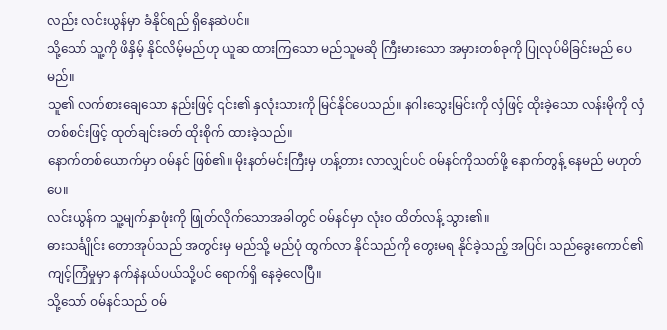လည်း လင်းယွန်မှာ ခံနိုင်ရည် ရှိနေဆဲပင်။
သို့သော် သူ့ကို ဖိနှိမ့် နိုင်လိမ့်မည်ဟု ယူဆ ထားကြသော မည်သူမဆို ကြီးမားသော အမှားတစ်ခုကို ပြုလုပ်မိခြင်းမည် ပေမည်။
သူ၏ လက်စားချေသော နည်းဖြင့် ၎င်း၏ နှလုံးသားကို မြင်နိုင်ပေသည်။ နဂါးသွေးမြင်းကို လှံဖြင့် ထိုးခဲ့သော လန်းမိုကို လှံတစ်စင်းဖြင့် ထုတ်ချင်းခတ် ထိုးစိုက် ထားခဲ့သည်။
နောက်တစ်ယောက်မှာ ဝမ်နင် ဖြစ်၏။ မိုးနတ်မင်းကြီးမှ ဟန့်တား လာလျှင်ပင် ဝမ်နင်ကိုသတ်ဖို့ နောက်တွန့် နေမည် မဟုတ်ပေ။
လင်းယွန်က သူ့မျက်နှာဖုံးကို ဖြုတ်လိုက်သောအခါတွင် ဝမ်နင်မှာ လုံးဝ ထိတ်လန့် သွား၏။
ဓားသင်္ချိုင်း တောအုပ်သည် အတွင်းမှ မည်သို့ မည်ပုံ ထွက်လာ နိုင်သည်ကို တွေးမရ နိုင်ခဲ့သည့် အပြင်၊ သည်ခွေးကောင်၏ ကျင့်ကြံမှုမှာ နက်နဲနယ်ပယ်သို့ပင် ရောက်ရှိ နေခဲ့လေပြီ။
သို့သော် ဝမ်နင်သည် ဝမ်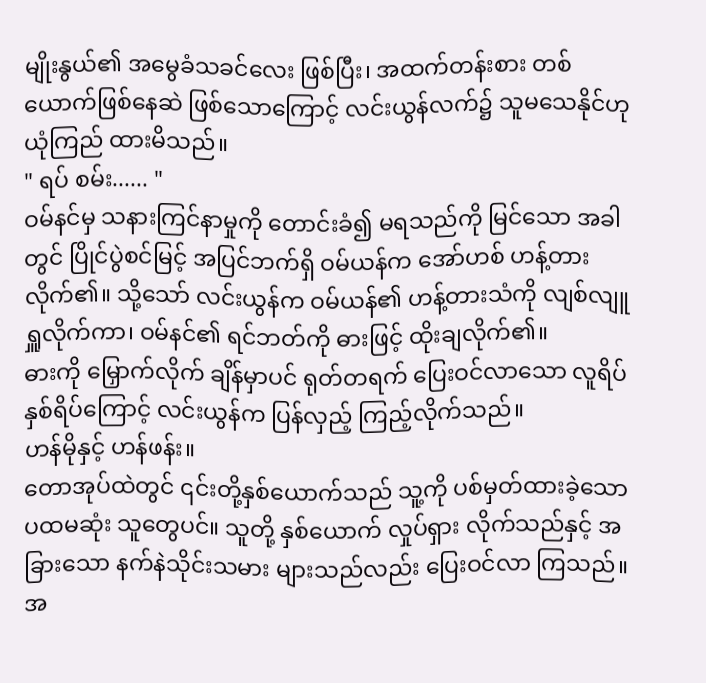မျိုးနွယ်၏ အမွေခံသခင်လေး ဖြစ်ပြီး၊ အထက်တန်းစား တစ်ယောက်ဖြစ်နေဆဲ ဖြစ်သောကြောင့် လင်းယွန်လက်၌ သူမသေနိုင်ဟု ယုံကြည် ထားမိသည်။
" ရပ် စမ်း...... "
ဝမ်နင်မှ သနားကြင်နာမှုကို တောင်းခံ၍ မရသည်ကို မြင်သော အခါတွင် ပြိုင်ပွဲစင်မြင့် အပြင်ဘက်ရှိ ဝမ်ယန်က အော်ဟစ် ဟန့်တား လိုက်၏။ သို့သော် လင်းယွန်က ဝမ်ယန်၏ ဟန့်တားသံကို လျစ်လျူရှူလိုက်ကာ၊ ဝမ်နင်၏ ရင်ဘတ်ကို ဓားဖြင့် ထိုးချလိုက်၏။
ဓားကို မြှောက်လိုက် ချိန်မှာပင် ရုတ်တရက် ပြေးဝင်လာသော လူရိပ်နှစ်ရိပ်ကြောင့် လင်းယွန်က ပြန်လှည့် ကြည့်လိုက်သည်။
ဟန်မိုနှင့် ဟန်ဖန်း။
တောအုပ်ထဲတွင် ၎င်းတို့နှစ်ယောက်သည် သူ့ကို ပစ်မှတ်ထားခဲ့သော ပထမဆုံး သူတွေပင်။ သူတို့ နှစ်ယောက် လှုပ်ရှား လိုက်သည်နှင့် အခြားသော နက်နဲသိုင်းသမား များသည်လည်း ပြေးဝင်လာ ကြသည်။
အ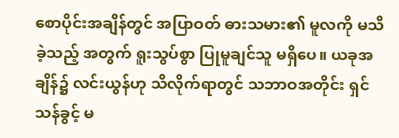စောပိုင်းအချိန်တွင် အပြာဝတ် ဓားသမား၏ မူလကို မသိခဲ့သည့် အတွက် ရူးသွပ်စွာ ပြုမူချင်သူ မရှိပေ။ ယခုအချိန်၌ လင်းယွန်ဟု သိလိုက်ရာတွင် သဘာဝအတိုင်း ရှင်သန်ခွင့် မ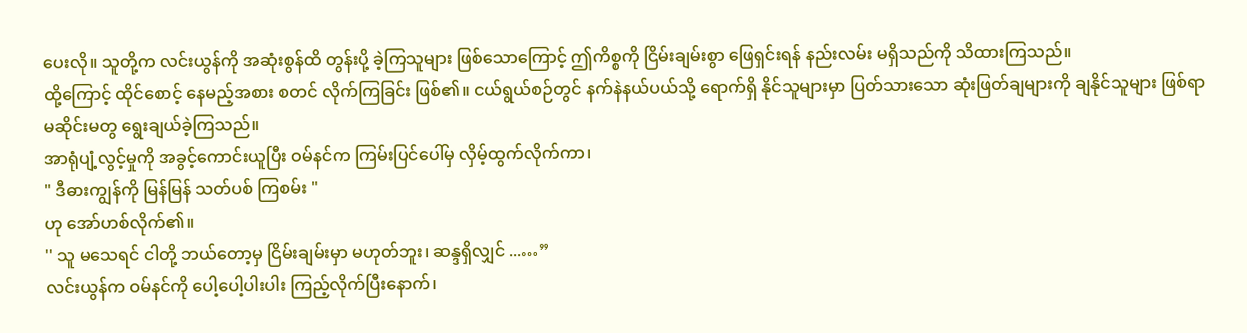ပေးလို။ သူတို့က လင်းယွန်ကို အဆုံးစွန်ထိ တွန်းပို့ ခဲ့ကြသူများ ဖြစ်သောကြောင့် ဤကိစ္စကို ငြိမ်းချမ်းစွာ ဖြေရှင်းရန် နည်းလမ်း မရှိသည်ကို သိထားကြသည်။
ထို့ကြောင့် ထိုင်စောင့် နေမည့်အစား စတင် လိုက်ကြခြင်း ဖြစ်၏။ ငယ်ရွယ်စဉ်တွင် နက်နဲနယ်ပယ်သို့ ရောက်ရှိ နိုင်သူများမှာ ပြတ်သားသော ဆုံးဖြတ်ချများကို ချနိုင်သူများ ဖြစ်ရာ မဆိုင်းမတွ ရွေးချယ်ခဲ့ကြသည်။
အာရုံပျံ့လွင့်မှုကို အခွင့်ကောင်းယူပြီး ဝမ်နင်က ကြမ်းပြင်ပေါ်မှ လှိမ့်ထွက်လိုက်ကာ၊
" ဒီဓားကျွန်ကို မြန်မြန် သတ်ပစ် ကြစမ်း "
ဟု အော်ဟစ်လိုက်၏။
'' သူ မသေရင် ငါတို့ ဘယ်တော့မှ ငြိမ်းချမ်းမှာ မဟုတ်ဘူး၊ ဆန္ဒရှိလျှင် ...…”
လင်းယွန်က ဝမ်နင်ကို ပေါ့ပေါ့ပါးပါး ကြည့်လိုက်ပြီးနောက်၊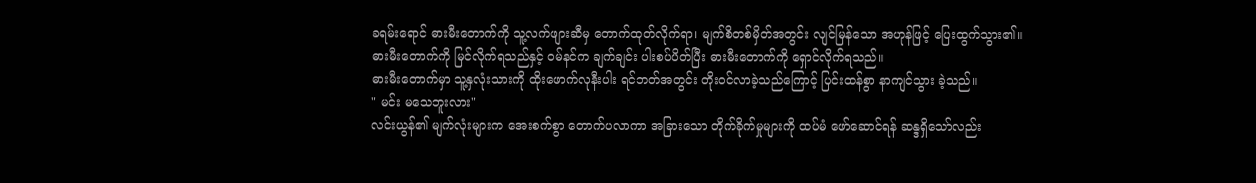ခရမ်းရောင် ဓားမီးတောက်ကို သူ့လက်ဖျားဆီမှ တောက်ထုတ်လိုက်ရာ၊ မျက်စိတစ်မှိတ်အတွင်း လျင်မြန်သော အဟုန်ဖြင့် ပြေးထွက်သွား၏။ ဓားမီးတောက်ကို မြင်လိုက်ရသည်နှင့် ဝမ်နင်က ချက်ချင်း ပါးစပ်ပိတ်ပြီး ဓားမီးတောက်ကို ရှောင်လိုက်ရသည်။
ဓားမီးတောက်မှာ သူ့နှလုံးသားကို ထိုးဖောက်လုနီးပါး ရင်ဘတ်အတွင်း တိုးဝင်လာခဲ့သည်ကြောင့် ပြင်းထန်စွာ နာကျင်သွား ခဲ့သည်။
" မင်း မသေဘူးလား"
လင်းယွန်၏ မျက်လုံးများက အေးစက်စွာ တောက်ပလာကာ အခြားသော တိုက်ခိုက်မှုများကို ထပ်မံ ဖော်ဆောင်ရန် ဆန္ဒရှိသော်လည်း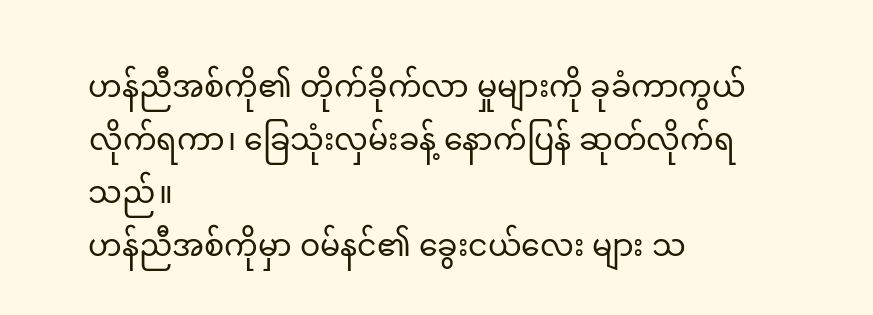ဟန်ညီအစ်ကို၏ တိုက်ခိုက်လာ မှုများကို ခုခံကာကွယ် လိုက်ရကာ၊ ခြေသုံးလှမ်းခန့် နောက်ပြန် ဆုတ်လိုက်ရသည်။
ဟန်ညီအစ်ကိုမှာ ဝမ်နင်၏ ခွေးငယ်လေး များ သ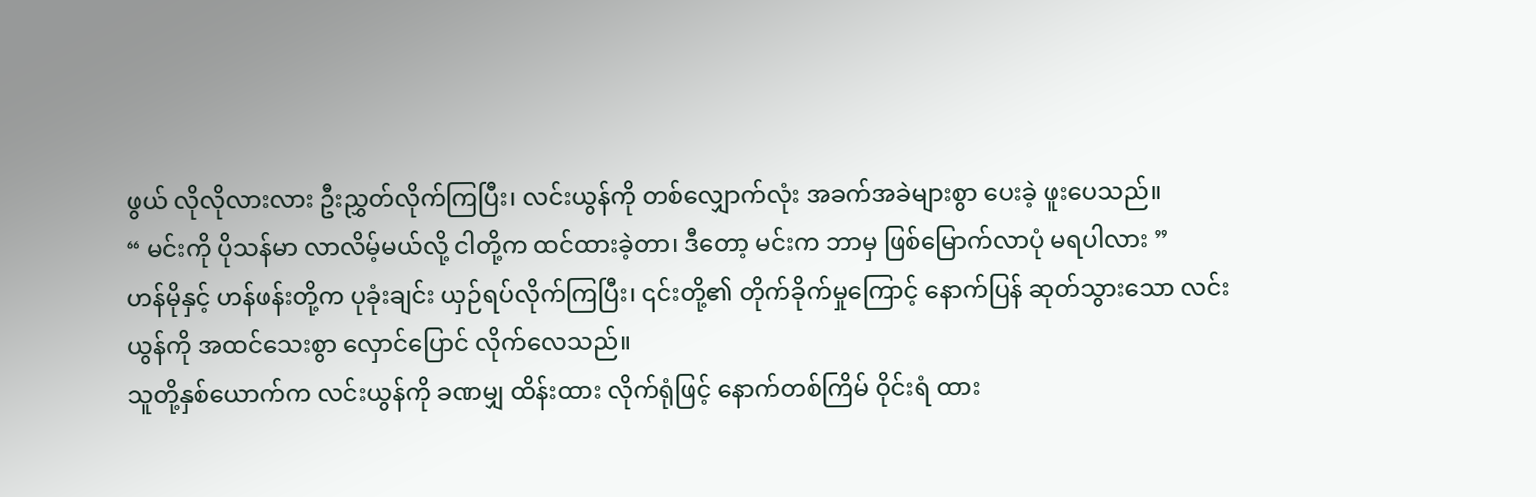ဖွယ် လိုလိုလားလား ဦးညွှတ်လိုက်ကြပြီး၊ လင်းယွန်ကို တစ်လျှောက်လုံး အခက်အခဲများစွာ ပေးခဲ့ ဖူးပေသည်။
“ မင်းကို ပိုသန်မာ လာလိမ့်မယ်လို့ ငါတို့က ထင်ထားခဲ့တာ၊ ဒီတော့ မင်းက ဘာမှ ဖြစ်မြောက်လာပုံ မရပါလား ”
ဟန်မိုနှင့် ဟန်ဖန်းတို့က ပုခုံးချင်း ယှဉ်ရပ်လိုက်ကြပြီး၊ ၎င်းတို့၏ တိုက်ခိုက်မှုကြောင့် နောက်ပြန် ဆုတ်သွားသော လင်းယွန်ကို အထင်သေးစွာ လှောင်ပြောင် လိုက်လေသည်။
သူတို့နှစ်ယောက်က လင်းယွန်ကို ခဏမျှ ထိန်းထား လိုက်ရုံဖြင့် နောက်တစ်ကြိမ် ဝိုင်းရံ ထား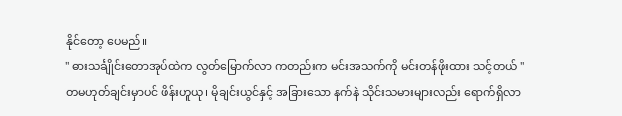နိုင်တော့ ပေမည်။
" ဓားသင်္ချိုင်းတောအုပ်ထဲက လွတ်မြောက်လာ ကတည်းက မင်းအသက်ကို မင်းတန်ဖိုးထား သင့်တယ် ''
တမဟုတ်ချင်းမှာပင် ဖိန်းဟူယု၊ မိုချင်းယွင်နှင့် အခြားသော နက်နဲ သိုင်းသမားများလည်း ရောက်ရှိလာ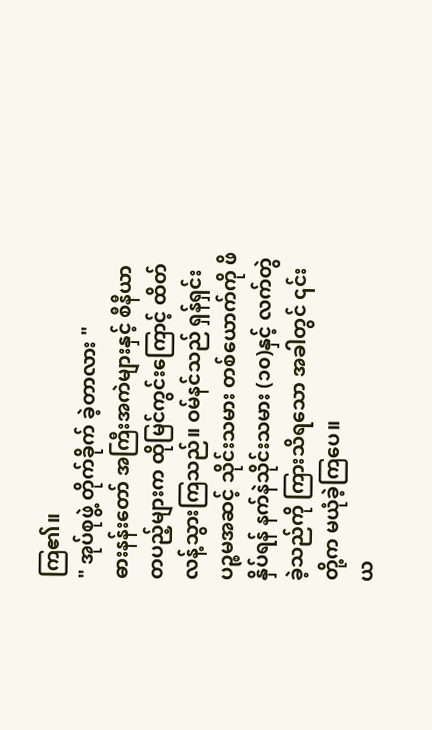ကြ၏။
" အုပ်စုဖွဲ့ တိုက်ခိုက် ခဲ့တာလား "
ဓားနန်းတော် အကြီးအကဲများနှင့် စီနီယာတပည့်များက ထိုမြင်ကွင်းကြောင့် ထိတ်လန့်သွားကြသည်။ ဝမ်နင်သည် ရှန်ရှင်း ပဉ္စမအဆင့် သိုင်းသမား တစ်ယောက်ကို ဖိနှိပ်ရန် နက်နဲသိုင်းသမား (၁၀)နှင့် လက်တွဲခဲ့သည်ကို ကြားသိရသော အခါတွင် ၎င်းတို့က မယုံခဲ့ကြပေ။
ယ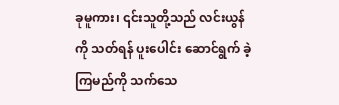ခုမူကား၊ ၎င်းသူတို့သည် လင်းယွန်ကို သတ်ရန် ပူးပေါင်း ဆောင်ရွက် ခဲ့ကြမည်ကို သက်သေ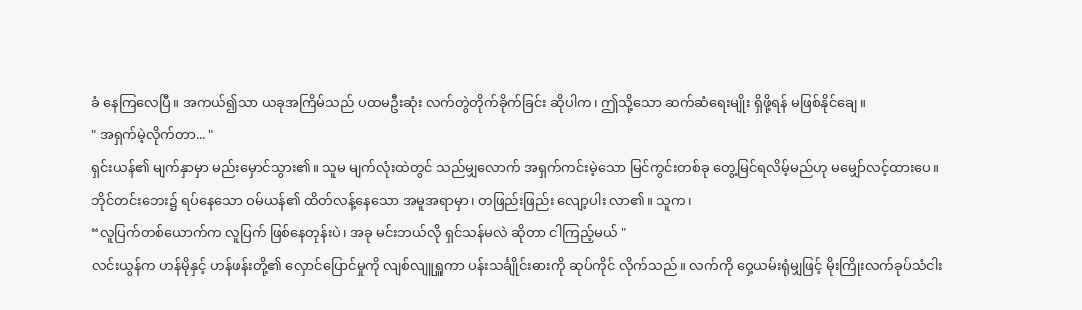ခံ နေကြလေပြီ။ အကယ်၍သာ ယခုအကြိမ်သည် ပထမဦးဆုံး လက်တွဲတိုက်ခိုက်ခြင်း ဆိုပါက၊ ဤသို့သော ဆက်ဆံရေးမျိုး ရှိဖို့ရန် မဖြစ်နိုင်ချေ။
" အရှက်မဲ့လိုက်တာ... "
ရှင်းယန်၏ မျက်နှာမှာ မည်းမှောင်သွား၏။ သူမ မျက်လုံးထဲတွင် သည်မျှလောက် အရှက်ကင်းမဲ့သော မြင်ကွင်းတစ်ခု တွေ့မြင်ရလိမ့်မည်ဟု မမျှော်လင့်ထားပေ။
ဘိုင်တင်းဘေး၌ ရပ်နေသော ဝမ်ယန်၏ ထိတ်လန့်နေသော အမူအရာမှာ၊ တဖြည်းဖြည်း လျော့ပါး လာ၏။ သူက၊
“လူပြက်တစ်ယောက်က လူပြက် ဖြစ်နေတုန်းပဲ၊ အခု မင်းဘယ်လို ရှင်သန်မလဲ ဆိုတာ ငါကြည့်မယ် "
လင်းယွန်က ဟန်မိုနှင့် ဟန်ဖန်းတို့၏ လှောင်ပြောင်မှုကို လျစ်လျူရှူကာ ပန်းသင်္ချိုင်းဓားကို ဆုပ်ကိုင် လိုက်သည်။ လက်ကို ဝှေ့ယမ်းရုံမျှဖြင့် မိုးကြိုးလက်ခုပ်သံငါး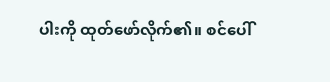ပါးကို ထုတ်ဖော်လိုက်၏။ စင်ပေါ်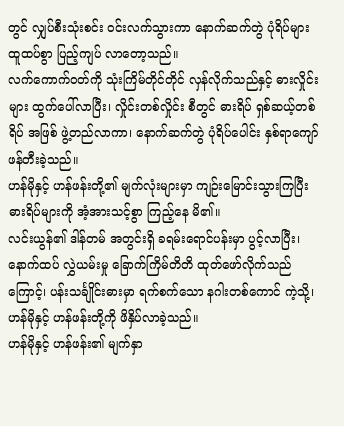တွင် လျှပ်စီးသုံးစင်း ဝင်းလက်သွားကာ နောက်ဆက်တွဲ ပုံရိပ်များ ထူထပ်စွာ ပြည့်ကျပ် လာတော့သည်။
လက်ကောက်ဝတ်ကို သုံးကြိမ်တိုင်တိုင် လှန်လိုက်သည်နှင့် ဓားလှိုင်းများ ထွက်ပေါ်လာပြီး၊ လှိုင်းတစ်လှိုင်း စီတွင် ဓားရိပ် ရှစ်ဆယ့်တစ်ရိပ် အဖြစ် ဖွဲ့တည်လာကာ၊ နောက်ဆက်တွဲ ပုံရိပ်ပေါင်း နှစ်ရာကျော် ဖန်တီးခဲ့သည်။
ဟန်မိုနှင့် ဟန်ဖန်းတို့၏ မျက်လုံးများမှာ ကျဉ်းမြောင်းသွားကြပြီး ဓားရိပ်များကို အံ့အားသင့်စွာ ကြည့်နေ မိ၏။
လင်းယွန်၏ ဒါန်တမ် အတွင်းရှိ ခရမ်းရောင်ပန်းမှာ ပွင့်လာပြီး၊ နောက်ထပ် လွှဲယမ်းမှု ခြောက်ကြိမ်တိတိ ထုတ်ဖော်လိုက်သည်ကြောင့်၊ ပန်းသင်္ချိုင်းဓားမှာ ရက်စက်သော နဂါးတစ်ကောင် ကဲ့သို့၊ ဟန်မိုနှင့် ဟန်ဖန်းတို့ကို ဖိနှိပ်လာခဲ့သည်။
ဟန်မိုနှင့် ဟန်ဖန်း၏ မျက်နှာ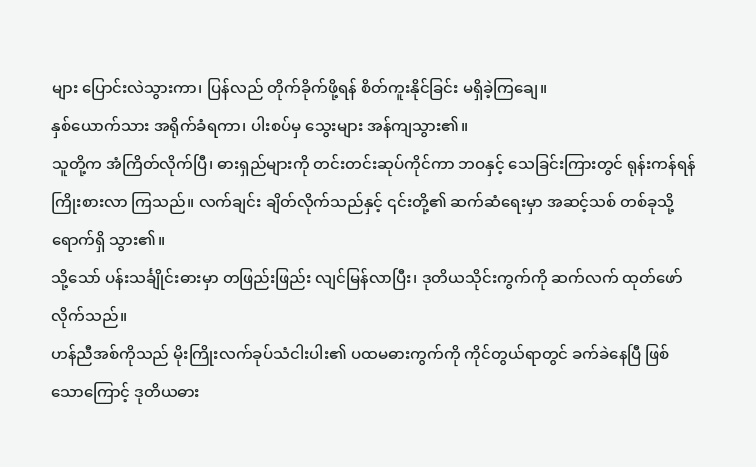များ ပြောင်းလဲသွားကာ၊ ပြန်လည် တိုက်ခိုက်ဖို့ရန် စိတ်ကူးနိုင်ခြင်း မရှိခဲ့ကြချေ။
နှစ်ယောက်သား အရိုက်ခံရကာ၊ ပါးစပ်မှ သွေးများ အန်ကျသွား၏။
သူတို့က အံကြိတ်လိုက်ပြီ၊ ဓားရှည်များကို တင်းတင်းဆုပ်ကိုင်ကာ ဘဝနှင့် သေခြင်းကြားတွင် ရုန်းကန်ရန် ကြိုးစားလာ ကြသည်။ လက်ချင်း ချိတ်လိုက်သည်နှင့် ၎င်းတို့၏ ဆက်ဆံရေးမှာ အဆင့်သစ် တစ်ခုသို့ ရောက်ရှိ သွား၏။
သို့သော် ပန်းသင်္ချိုင်းဓားမှာ တဖြည်းဖြည်း လျင်မြန်လာပြီး၊ ဒုတိယသိုင်းကွက်ကို ဆက်လက် ထုတ်ဖော် လိုက်သည်။
ဟန်ညီအစ်ကိုသည် မိုးကြိုးလက်ခုပ်သံငါးပါး၏ ပထမဓားကွက်ကို ကိုင်တွယ်ရာတွင် ခက်ခဲနေပြီ ဖြစ်သောကြောင့် ဒုတိယဓား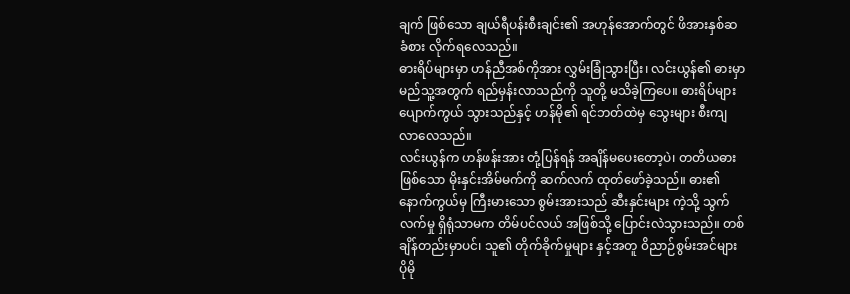ချက် ဖြစ်သော ချယ်ရီပန်းစီးချင်း၏ အဟုန်အောက်တွင် ဖိအားနှစ်ဆ ခံစား လိုက်ရလေသည်။
ဓားရိပ်များမှာ ဟန်ညီအစ်ကိုအား လွှမ်းခြုံသွားပြီး၊ လင်းယွန်၏ ဓားမှာ မည်သူ့အတွက် ရည်မှန်းလာသည်ကို သူတို့ မသိခဲ့ကြပေ။ ဓားရိပ်များ ပျောက်ကွယ် သွားသည်နှင့် ဟန်မို၏ ရင်ဘတ်ထဲမှ သွေးများ စီးကျ လာလေသည်။
လင်းယွန်က ဟန်ဖန်းအား တုံ့ပြန်ရန် အချိန်မပေးတော့ပဲ၊ တတိယဓားဖြစ်သော မိုးနှင်းအိမ်မက်ကို ဆက်လက် ထုတ်ဖော်ခဲ့သည်။ ဓား၏ နောက်ကွယ်မှ ကြီးမားသော စွမ်းအားသည် ဆီးနှင်းများ ကဲ့သို့ သွက်လက်မှု ရှိရုံသာမက တိမ်ပင်လယ် အဖြစ်သို့ ပြောင်းလဲသွားသည်။ တစ်ချိန်တည်းမှာပင်၊ သူ၏ တိုက်ခိုက်မှုများ နှင့်အတူ ၀ိညာဉ်စွမ်းအင်များ ပိုမို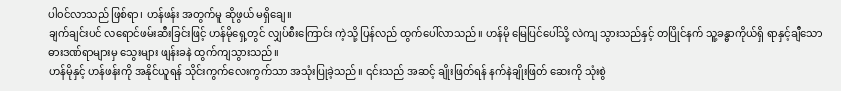ပါ၀င်လာသည် ဖြစ်ရာ၊ ဟန်ဖန်း အတွက်မူ ဆိုဖွယ် မရှိချေ။
ချက်ချင်းပင် လရောင်ဖမ်းဆီးခြင်းဖြင့် ဟန်မိုရှေ့တွင် လျှပ်စီးကြောင်း ကဲ့သို့ ပြန်လည် ထွက်ပေါ်လာသည်။ ဟန်မို မြေပြင်ပေါ်သို့ လဲကျ သွားသည်နှင့် တပြိုင်နက် သူ့ခန္ဓာကိုယ်ရှိ ရာနှင့်ချီသော ဓားဒဏ်ရာများမှ သွေးများ ဖျန်းခနဲ ထွက်ကျသွားသည်။
ဟန်မိုနှင့် ဟန်ဖန်းကို အနိုင်ယူရန် သိုင်းကွက်လေးကွက်သာ အသုံးပြုခဲ့သည်။ ၎င်းသည် အဆင့် ချိုးဖြတ်ရန် နက်နဲချိုးဖြတ် ဆေးကို သုံးစွဲ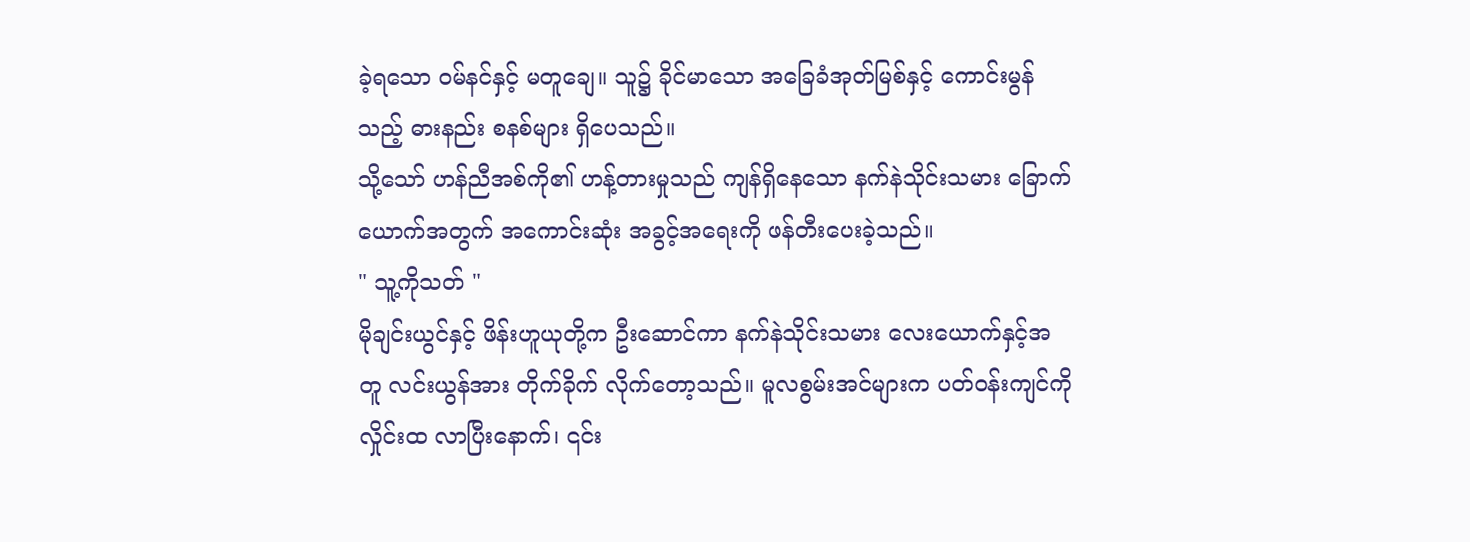ခဲ့ရသော ဝမ်နင်နှင့် မတူချေ။ သူ၌ ခိုင်မာသော အခြေခံအုတ်မြစ်နှင့် ကောင်းမွန်သည့် ဓားနည်း စနစ်များ ရှိပေသည်။
သို့သော် ဟန်ညီအစ်ကို၏ ဟန့်တားမှုသည် ကျန်ရှိနေသော နက်နဲသိုင်းသမား ခြောက်ယောက်အတွက် အကောင်းဆုံး အခွင့်အရေးကို ဖန်တီးပေးခဲ့သည်။
" သူ့ကိုသတ် "
မိုချင်းယွင်နှင့် ဖိန်းဟူယုတို့က ဦးဆောင်ကာ နက်နဲသိုင်းသမား လေးယောက်နှင့်အတူ လင်းယွန်အား တိုက်ခိုက် လိုက်တော့သည်။ မူလစွမ်းအင်များက ပတ်ဝန်းကျင်ကို လှိုင်းထ လာပြီးနောက်၊ ၎င်း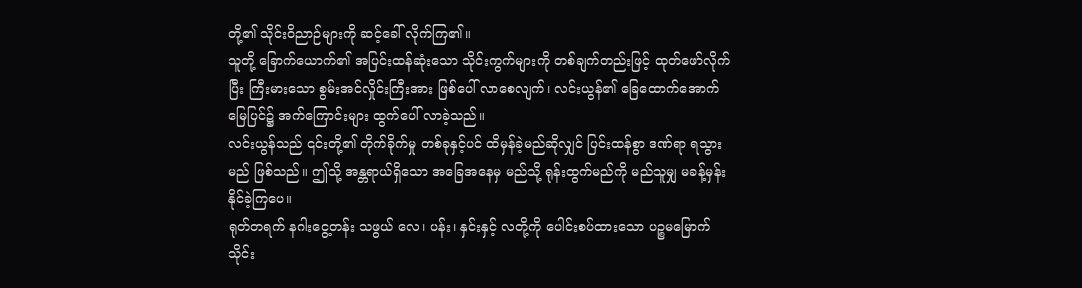တို့၏ သိုင်းဝိညာဉ်များကို ဆင့်ခေါ် လိုက်ကြ၏။
သူတို့ ခြောက်ယောက်၏ အပြင်းထန်ဆုံးသော သိုင်းကွက်များကို တစ်ချက်တည်းဖြင့် ထုတ်ဖော်လိုက်ပြီး ကြီးမားသော စွမ်းအင်လှိုင်းကြီးအား ဖြစ်ပေါ် လာစေလျက်၊ လင်းယွန်၏ ခြေထောက်အောက် မြေပြင်၌ အက်ကြောင်းများ ထွက်ပေါ် လာခဲ့သည်။
လင်းယွန်သည် ၎င်းတို့၏ တိုက်ခိုက်မှု တစ်ခုနှင့်ပင် ထိမှန်ခဲ့မည်ဆိုလျှင် ပြင်းထန်စွာ ဒဏ်ရာ ရသွားမည် ဖြစ်သည်။ ဤသို့ အန္တရာယ်ရှိသော အခြေအနေမှ မည်သို့ ရုန်းထွက်မည်ကို မည်သူမျှ မခန့်မှန်း နိုင်ခဲ့ကြပေ။
ရုတ်တရက် နဂါးငွေ့တန်း သဖွယ် လေ၊ ပန်း၊ နှင်းနှင့် လတို့ကို ပေါင်းစပ်ထားသော ပဉ္စမမြောက် သိုင်း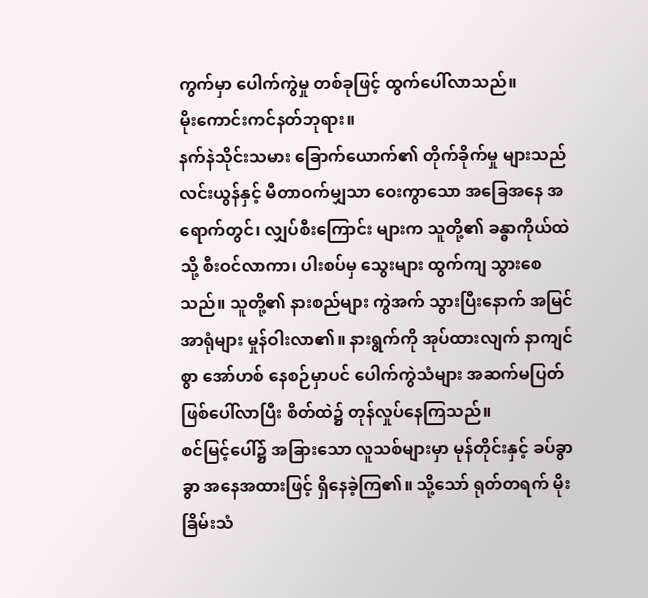ကွက်မှာ ပေါက်ကွဲမှု တစ်ခုဖြင့် ထွက်ပေါ်လာသည်။
မိုးကောင်းကင်နတ်ဘုရား။
နက်နဲသိုင်းသမား ခြောက်ယောက်၏ တိုက်ခိုက်မှု များသည် လင်းယွန်နှင့် မီတာဝက်မျှသာ ဝေးကွာသော အခြေအနေ အရောက်တွင်၊ လျှပ်စီးကြောင်း များက သူတို့၏ ခန္ဓာကိုယ်ထဲသို့ စီးဝင်လာကာ၊ ပါးစပ်မှ သွေးများ ထွက်ကျ သွားစေသည်။ သူတို့၏ နားစည်များ ကွဲအက် သွားပြီးနောက် အမြင်အာရုံများ မှုန်ဝါးလာ၏။ နားရွက်ကို အုပ်ထားလျက် နာကျင်စွာ အော်ဟစ် နေစဉ်မှာပင် ပေါက်ကွဲသံများ အဆက်မပြတ် ဖြစ်ပေါ်လာပြီး စိတ်ထဲ၌ တုန်လှုပ်နေကြသည်။
စင်မြင့်ပေါ်၌ အခြားသော လူသစ်များမှာ မုန်တိုင်းနှင့် ခပ်ခွာခွာ အနေအထားဖြင့် ရှိနေခဲ့ကြ၏။ သို့သော် ရုတ်တရက် မိုးခြိမ်းသံ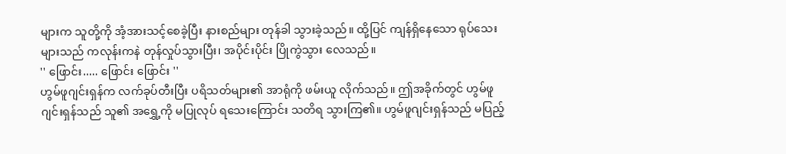များက သူတို့ကို အံ့အားသင့်စေခဲ့ပြီး နားစည်များ တုန်ခါ သွားခဲ့သည်။ ထို့ပြင် ကျန်ရှိနေသော ရုပ်သေးများသည် ကလုန်းကနဲ တုန်လှုပ်သွားပြီး၊ အပိုင်းပိုင်း ပြိုကွဲသွား လေသည်။
'' ဖြောင်း..... ဖြောင်း ဖြောင်း ''
ဟွမ်ဖူဂျင်းရှန်က လက်ခုပ်တီးပြီး ပရိသတ်များ၏ အာရုံကို ဖမ်းယူ လိုက်သည်။ ဤအခိုက်တွင် ဟွမ်ဖူဂျင်းရှန်သည် သူ၏ အရွှေ့ကို မပြုလုပ် ရသေးကြောင်း သတိရ သွားကြ၏။ ဟွမ်ဖူဂျင်းရှန်သည် မပြည့်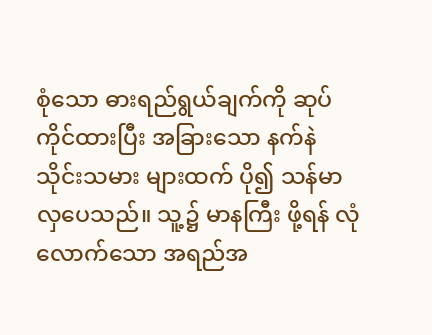စုံသော ဓားရည်ရွယ်ချက်ကို ဆုပ်ကိုင်ထားပြီး အခြားသော နက်နဲသိုင်းသမား များထက် ပို၍ သန်မာ လှပေသည်။ သူ့၌ မာနကြီး ဖို့ရန် လုံလောက်သော အရည်အ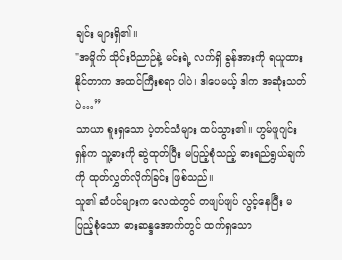ချင်း များရှိ၏။
"အမှိုက် သိုင်းဝိညာဉ်နဲ့ မင်းရဲ့ လက်ရှိ ခွန်အားကို ရယူထား နိုင်တာက အထင်ကြီးစရာ ပါပဲ၊ ဒါပေမယ့် ဒါက အဆုံးသတ်ပဲ…”
သာယာ စူးရှသော ပဲ့တင်သံများ ထပ်သွား၏။ ဟွမ်ဖူဂျင်းရှန်က သူ့ဓားကို ဆွဲထုတ်ပြီး မပြည့်စုံသည့် ဓားရည်ရွယ်ချက်ကို ထုတ်လွှတ်လိုက်ခြင်း ဖြစ်သည်။
သူ၏ ဆံပင်များက လေထဲတွင် တဖျပ်ဖျပ် လွင့်နေပြီး မပြည့်စုံသော ဓားဆန္ဒအောက်တွင် ထက်ရှသော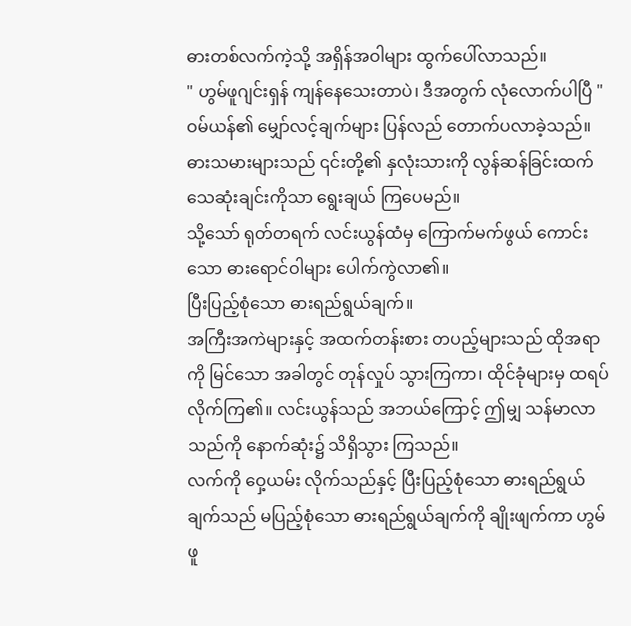ဓားတစ်လက်ကဲ့သို့ အရှိန်အဝါများ ထွက်ပေါ်လာသည်။
" ဟွမ်ဖူဂျင်းရှန် ကျန်နေသေးတာပဲ၊ ဒီအတွက် လုံလောက်ပါပြီ "
ဝမ်ယန်၏ မျှော်လင့်ချက်များ ပြန်လည် တောက်ပလာခဲ့သည်။ ဓားသမားများသည် ၎င်းတို့၏ နှလုံးသားကို လွန်ဆန်ခြင်းထက် သေဆုံးချင်းကိုသာ ရွေးချယ် ကြပေမည်။
သို့သော် ရုတ်တရက် လင်းယွန်ထံမှ ကြောက်မက်ဖွယ် ကောင်းသော ဓားရောင်ဝါများ ပေါက်ကွဲလာ၏။
ပြီးပြည့်စုံသော ဓားရည်ရွယ်ချက်။
အကြီးအကဲများနှင့် အထက်တန်းစား တပည့်များသည် ထိုအရာကို မြင်သော အခါတွင် တုန်လှုပ် သွားကြကာ၊ ထိုင်ခုံများမှ ထရပ်လိုက်ကြ၏။ လင်းယွန်သည် အဘယ်ကြောင့် ဤမျှ သန်မာလာသည်ကို နောက်ဆုံး၌ သိရှိသွား ကြသည်။
လက်ကို ဝှေ့ယမ်း လိုက်သည်နှင့် ပြီးပြည့်စုံသော ဓားရည်ရွယ်ချက်သည် မပြည့်စုံသော ဓားရည်ရွယ်ချက်ကို ချိုးဖျက်ကာ ဟွမ်ဖူ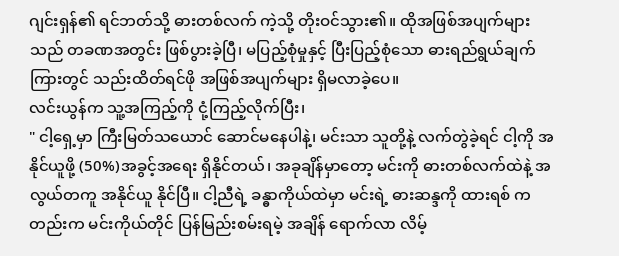ဂျင်းရှန်၏ ရင်ဘတ်သို့ ဓားတစ်လက် ကဲ့သို့ တိုးဝင်သွား၏။ ထိုအဖြစ်အပျက်များသည် တခဏအတွင်း ဖြစ်ပွားခဲ့ပြီ၊ မပြည့်စုံမှုနှင့် ပြီးပြည့်စုံသော ဓားရည်ရွယ်ချက် ကြားတွင် သည်းထိတ်ရင်ဖို အဖြစ်အပျက်များ ရှိမလာခဲ့ပေ။
လင်းယွန်က သူ့အကြည့်ကို ငုံ့ကြည့်လိုက်ပြီး၊
" ငါ့ရှေ့မှာ ကြီးမြတ်သယောင် ဆောင်မနေပါနဲ့၊ မင်းသာ သူတို့နဲ့ လက်တွဲခဲ့ရင် ငါ့ကို အနိုင်ယူဖို့ (50%)အခွင့်အရေး ရှိနိုင်တယ်၊ အခုချိန်မှာတော့ မင်းကို ဓားတစ်လက်ထဲနဲ့ အလွယ်တကူ အနိုင်ယူ နိုင်ပြီ။ ငါ့ညီရဲ့ ခန္ဓာကိုယ်ထဲမှာ မင်းရဲ့ ဓားဆန္ဒကို ထားရစ် ကတည်းက မင်းကိုယ်တိုင် ပြန်မြည်းစမ်းရမဲ့ အချိန် ရောက်လာ လိမ့်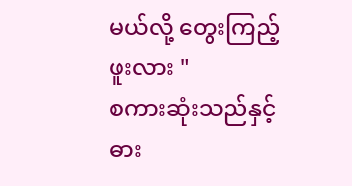မယ်လို့ တွေးကြည့်ဖူးလား "
စကားဆုံးသည်နှင့် ဓား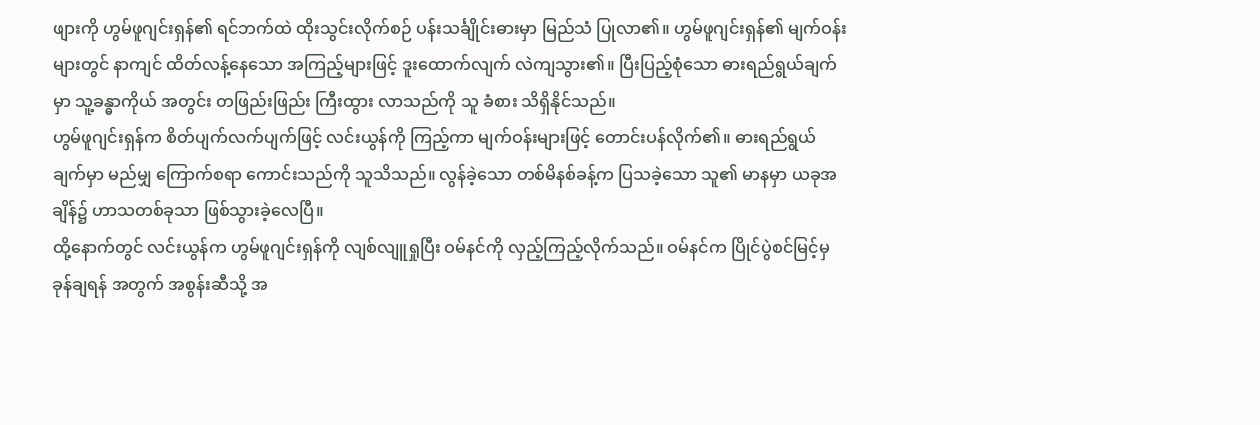ဖျားကို ဟွမ်ဖူဂျင်းရှန်၏ ရင်ဘက်ထဲ ထိုးသွင်းလိုက်စဉ် ပန်းသင်္ချိုင်းဓားမှာ မြည်သံ ပြုလာ၏။ ဟွမ်ဖူဂျင်းရှန်၏ မျက်ဝန်းများတွင် နာကျင် ထိတ်လန့်နေသော အကြည့်များဖြင့် ဒူးထောက်လျက် လဲကျသွား၏။ ပြီးပြည့်စုံသော ဓားရည်ရွယ်ချက်မှာ သူ့ခန္ဓာကိုယ် အတွင်း တဖြည်းဖြည်း ကြီးထွား လာသည်ကို သူ ခံစား သိရှိနိုင်သည်။
ဟွမ်ဖူဂျင်းရှန်က စိတ်ပျက်လက်ပျက်ဖြင့် လင်းယွန်ကို ကြည့်ကာ မျက်ဝန်းများဖြင့် တောင်းပန်လိုက်၏။ ဓားရည်ရွယ်ချက်မှာ မည်မျှ ကြောက်စရာ ကောင်းသည်ကို သူသိသည်။ လွန်ခဲ့သော တစ်မိနစ်ခန့်က ပြသခဲ့သော သူ၏ မာနမှာ ယခုအချိန်၌ ဟာသတစ်ခုသာ ဖြစ်သွားခဲ့လေပြီ။
ထို့နောက်တွင် လင်းယွန်က ဟွမ်ဖူဂျင်းရှန်ကို လျစ်လျူရှုပြီး ဝမ်နင်ကို လှည့်ကြည့်လိုက်သည်။ ဝမ်နင်က ပြိုင်ပွဲစင်မြင့်မှ ခုန်ချရန် အတွက် အစွန်းဆီသို့ အ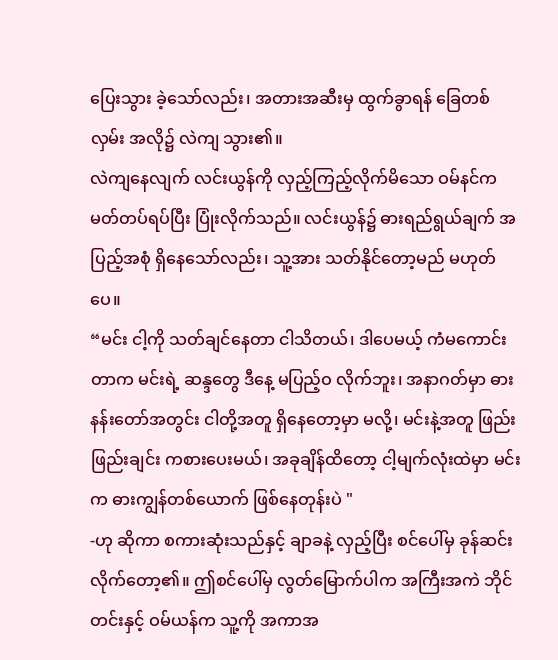ပြေးသွား ခဲ့သော်လည်း၊ အတားအဆီးမှ ထွက်ခွာရန် ခြေတစ်လှမ်း အလို၌ လဲကျ သွား၏။
လဲကျနေလျက် လင်းယွန်ကို လှည့်ကြည့်လိုက်မိသော ဝမ်နင်က မတ်တပ်ရပ်ပြီး ပြုံးလိုက်သည်။ လင်းယွန်၌ ဓားရည်ရွယ်ချက် အပြည့်အစုံ ရှိနေသော်လည်း၊ သူ့အား သတ်နိုင်တော့မည် မဟုတ်ပေ။
“မင်း ငါ့ကို သတ်ချင်နေတာ ငါသိတယ်၊ ဒါပေမယ့် ကံမကောင်းတာက မင်းရဲ့ ဆန္ဒတွေ ဒီနေ့ မပြည့်ဝ လိုက်ဘူး၊ အနာဂတ်မှာ ဓားနန်းတော်အတွင်း ငါတို့အတူ ရှိနေတော့မှာ မလို့၊ မင်းနဲ့အတူ ဖြည်းဖြည်းချင်း ကစားပေးမယ်၊ အခုချိန်ထိတော့ ငါ့မျက်လုံးထဲမှာ မင်းက ဓားကျွန်တစ်ယောက် ဖြစ်နေတုန်းပဲ "
-ဟု ဆိုကာ စကားဆုံးသည်နှင့် ချာခနဲ့ လှည့်ပြီး စင်ပေါ်မှ ခုန်ဆင်း လိုက်တော့၏။ ဤစင်ပေါ်မှ လွတ်မြောက်ပါက အကြီးအကဲ ဘိုင်တင်းနှင့် ဝမ်ယန်က သူ့ကို အကာအ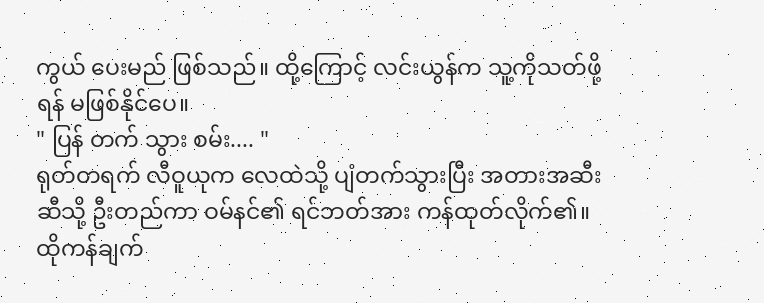ကွယ် ပေးမည် ဖြစ်သည်။ ထို့ကြောင့် လင်းယွန်က သူ့ကိုသတ်ဖို့ရန် မဖြစ်နိုင်ပေ။
" ပြန် တက် သွား စမ်း.... "
ရုတ်တရက် လီဝူယုက လေထဲသို့ ပျံတက်သွားပြီး အတားအဆီး ဆီသို့ ဦးတည်ကာ ဝမ်နင်၏ ရင်ဘတ်အား ကန်ထုတ်လိုက်၏။ ထိုကန်ချက်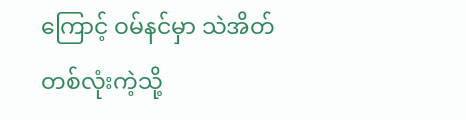ကြောင့် ဝမ်နင်မှာ သဲအိတ်တစ်လုံးကဲ့သို့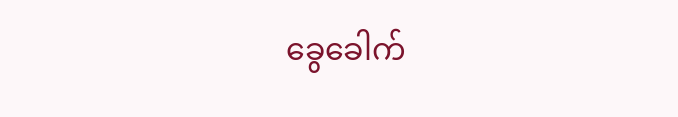ခွေခေါက်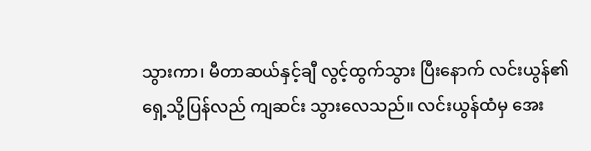သွားကာ၊ မီတာဆယ်နှင့်ချီ လွင့်ထွက်သွား ပြီးနောက် လင်းယွန်၏ ရှေ့သို့ပြန်လည် ကျဆင်း သွားလေသည်။ လင်းယွန်ထံမှ အေး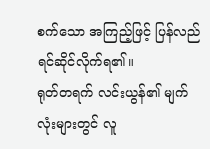စက်သော အကြည့်ဖြင့် ပြန်လည် ရင်ဆိုင်လိုက်ရ၏။
ရုတ်တရက် လင်းယွန်၏ မျက်လုံးများတွင် လူ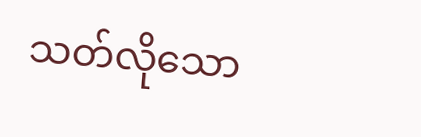သတ်လိုသော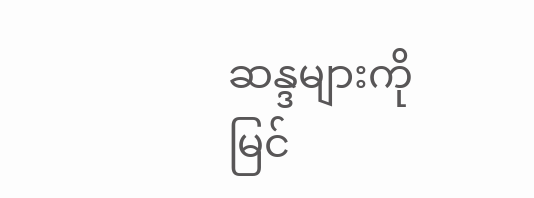ဆန္ဒများကို မြင်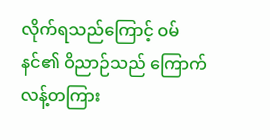လိုက်ရသည်ကြောင့် ဝမ်နင်၏ ဝိညာဉ်သည် ကြောက်လန့်တကြား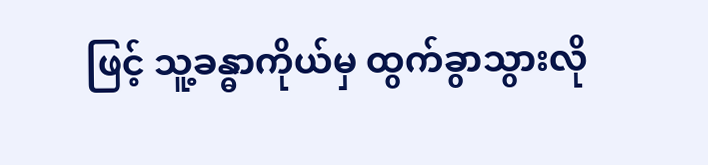ဖြင့် သူ့ခန္ဓာကိုယ်မှ ထွက်ခွာသွားလို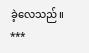ခဲ့လေသည်။
***